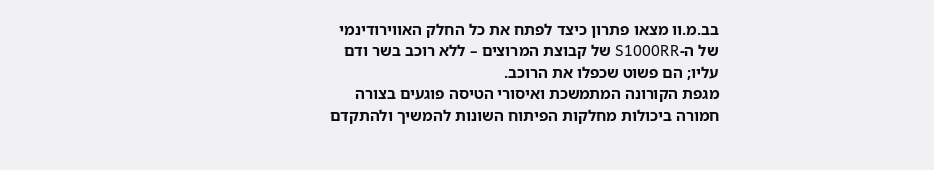בב.מ.וו מצאו פתרון כיצד לפתח את כל החלק האווירודינמי של ה-S1000RR של קבוצת המרוצים – ללא רוכב בשר ודם עליו; הם פשוט שכפלו את הרוכב.
מגפת הקורונה המתמשכת ואיסורי הטיסה פוגעים בצורה חמורה ביכולות מחלקות הפיתוח השונות להמשיך ולהתקדם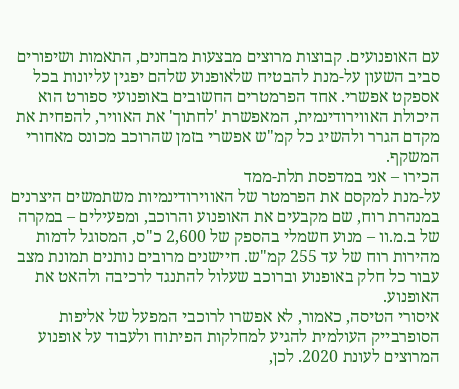עם האופנועים. קבוצות מרוצים מבצעות מבחנים, התאמות ושיפורים סביב השעון על-מנת להבטיח שלאופנוע שלהם יפגין עליונות בכל אספקט אפשרי. אחד הפרמטרים החשובים באופנועי ספורט הוא היכולת האווירודינמית, המאפשרת 'לחתוך' את האוויר, להפחית את מקדם הגרר ולהשיג כל קמ"ש אפשרי בזמן שהרוכב מכונס מאחורי המשקף.
הכירו – אני במדפסת תלת-ממד
על-מנת למקסם את הפרמטר של האווירודינמיות משתמשים היצרנים במנהרת רוח, שם מקבעים את האופנוע והרוכב, ומפעילים – במקרה של ב.מ.וו – מנוע חשמלי בהספק של 2,600 כ"ס, המסוגל לדמות מהירות רוח של עד 255 קמ"ש. חיישנים מרובים נותנים תמונת מצב עבור כל חלק באופנוע וברוכב שעלול להתנגד לרכיבה ולהאט את האופנוע.
איסורי הטיסה, כאמור, לא אפשרו לרוכבי המפעל של אליפות הסופרבייק העולמית להגיע למחלקות הפיתוח ולעבוד על אופנוע המרוצים לעונת 2020. לכן,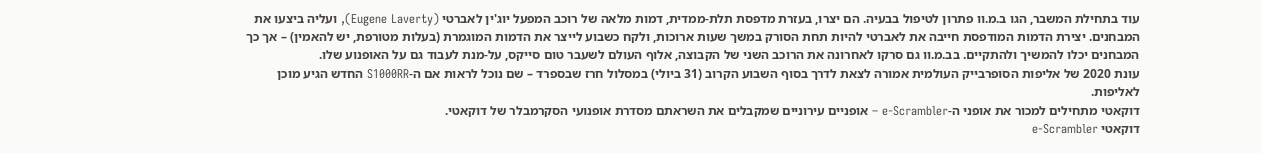עוד בתחילת המשבר, הגו ב.מ.וו פתרון לטיפול בבעיה. הם יצרו, בעזרת מדפסת תלת-ממדית, דמות מלאה של רוכב המפעל יוג'ין לאברטי (Eugene Laverty), ועליה ביצעו את המבחנים. יצירת הדמות המודפסת חייבה את לאברטי להיות תחת הסורק במשך שעות ארוכות, ולקח כשבוע לייצר את הדמות המוגמרת (בעלות מטורפת, יש להאמין) – אך כך המבחנים יכלו להמשיך ולהתקיים. בב.מ.וו גם סרקו לאחרונה את הרוכב השני של הקבוצה, אלוף העולם לשעבר טום סייקס, על-מנת לעבוד גם על האופנוע שלו.
עונת 2020 של אליפות הסופרבייק העולמית אמורה לצאת לדרך בסוף השבוע הקרוב (31 ביולי) במסלול חרז שבספרד – שם נוכל לראות אם ה-S1000RR החדש הגיע מוכן לאליפות.
דוקאטי מתחילים למכור את אופני ה-e-Scrambler – אופניים עירוניים שמקבלים את השראתם מסדרת אופנועי הסקרמבלר של דוקאטי.
דוקאטי e-Scrambler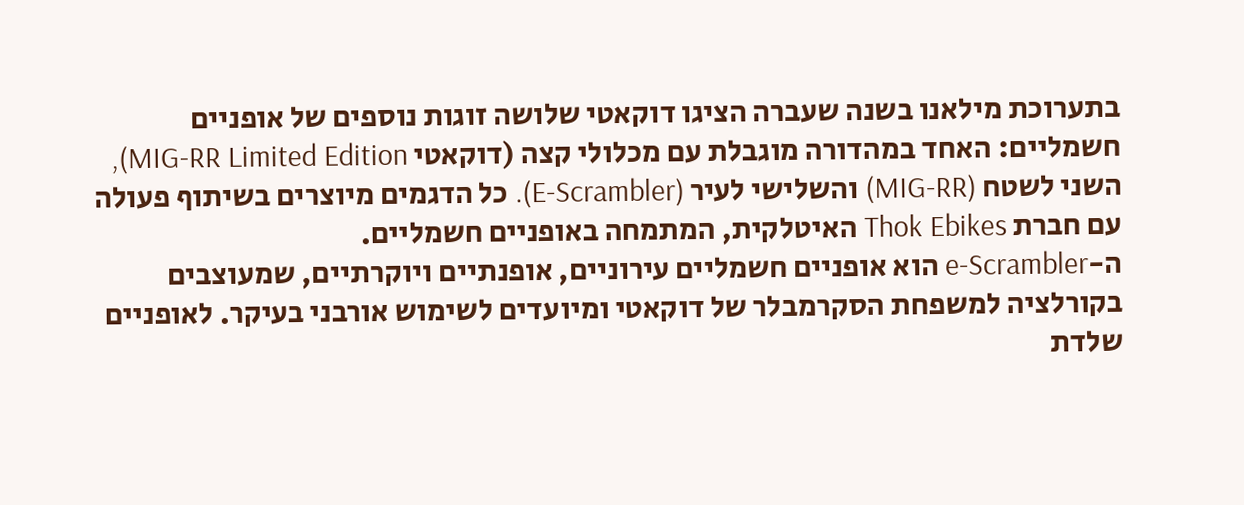בתערוכת מילאנו בשנה שעברה הציגו דוקאטי שלושה זוגות נוספים של אופניים חשמליים: האחד במהדורה מוגבלת עם מכלולי קצה (דוקאטי MIG-RR Limited Edition), השני לשטח (MIG-RR) והשלישי לעיר (E-Scrambler). כל הדגמים מיוצרים בשיתוף פעולה עם חברת Thok Ebikes האיטלקית, המתמחה באופניים חשמליים.
ה-e-Scrambler הוא אופניים חשמליים עירוניים, אופנתיים ויוקרתיים, שמעוצבים בקורלציה למשפחת הסקרמבלר של דוקאטי ומיועדים לשימוש אורבני בעיקר. לאופניים שלדת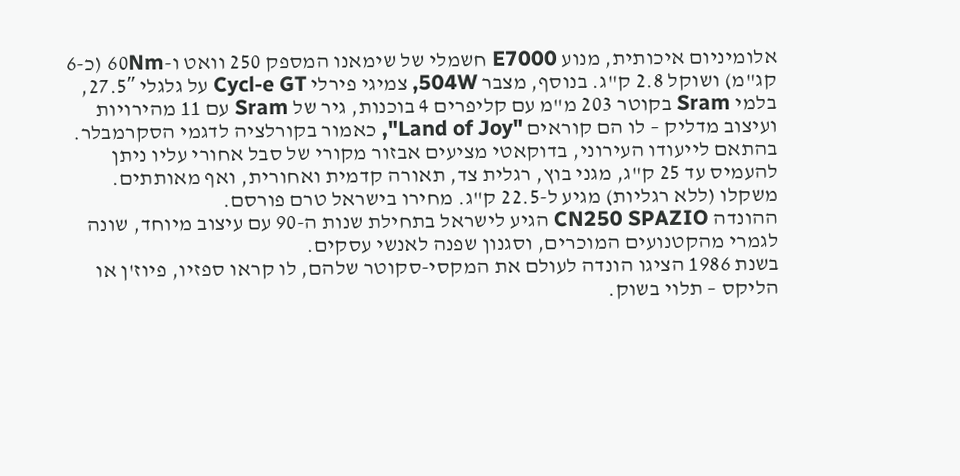אלומיניום איכותית, מנוע E7000 חשמלי של שימאנו המספק 250 וואט ו-60Nm (כ-6 קג"מ) ושוקל 2.8 ק"ג. בנוסף, מצבר 504W, צמיגי פירלי Cycl-e GT על גלגלי 27.5″, בלמי Sram בקוטר 203 מ"מ עם קליפרים 4 בוכנות, גיר של Sram עם 11 מהירויות ועיצוב מדליק – לו הם קוראים "Land of Joy", כאמור בקורלציה לדגמי הסקרמבלר.
בהתאם לייעודו העירוני, בדוקאטי מציעים אבזור מקורי של סבל אחורי עליו ניתן להעמיס עד 25 ק"ג, מגני בוץ, רגלית צד, תאורה קדמית ואחורית, ואף מאותתים. משקלו (ללא רגליות) מגיע ל-22.5 ק"ג. מחירו בישראל טרם פורסם.
ההונדה CN250 SPAZIO הגיע לישראל בתחילת שנות ה-90 עם עיצוב מיוחד, שונה לגמרי מהקטנועים המוכרים, וסגנון שפנה לאנשי עסקים.
בשנת 1986 הציגו הונדה לעולם את המקסי-סקוטר שלהם, לו קראו ספזיו, פיוז'ן או הליקס – תלוי בשוק.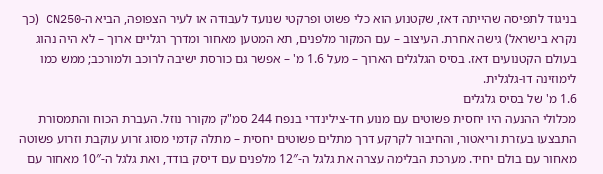בניגוד לתפיסה שהייתה דאז, שקטנוע הוא כלי פשוט ופרקטי שנועד לעבודה או לעיר הצפופה, הביא ה-CN250 (כך נקרא בישראל) גישה אחרת. העיצוב – עם המקור מלפנים, תא המטען מאחור ומדרך רגליים ארוך – לא היה נהוג בעולם הקטנועים דאז. בסיס הגלגלים הארוך – מעל 1.6 מ' – אפשר גם כורסת ישיבה לרוכב ולמורכב; ממש כמו לימוזינה דו-גלגלית.
1.6 מ' של בסיס גלגלים
מכלולי ההנעה היו יחסית פשוטים עם מנוע חד-צילינדרי בנפח 244 סמ"ק מקורר נוזל. העברת הכוח והתמסורת התבצעו בעזרת וריאטור, והחיבור לקרקע דרך מתלים פשוטים יחסית – מתלה קדמי מסוג זרוע עוקבת וזרוע פשוטה מאחור עם בולם יחיד. מערכת הבלימה עצרה את גלגל ה-12″ מלפנים עם דיסק בודד, ואת גלגל ה-10″ מאחור עם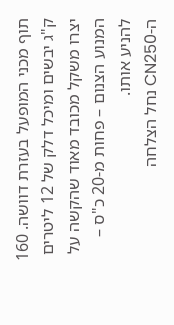תוף מכני המופעל בעזרת דוושה. 160 ק"ג יבשים ומיכל דלק של 12 ליטרים יצרו משקל מכובד מאוד שהקשה על המנוע הצנום – פחות מ-20 כ"ס – להניע אותו.
ה-CN250 נחל הצלחה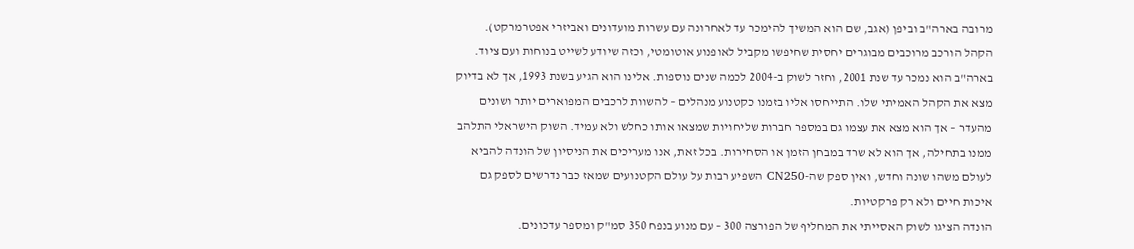מרובה בארה"ב וביפן (אגב, שם הוא המשיך להימכר עד לאחרונה עם עשרות מועדונים ואביזרי אפטרמרקט). הקהל הורכב מרוכבים מבוגרים יחסית שחיפשו מקביל לאופנוע אוטומטי, וכזה שיודע לשייט בנוחות ועם ציוד. בארה"ב הוא נמכר עד שנת 2001, וחזר לשוק ב-2004 לכמה שנים נוספות. אלינו הוא הגיע בשנת 1993, אך לא בדיוק מצא את הקהל האמיתי שלו. התייחסו אליו בזמנו כקטנוע מנהלים – להשוות לרכבים המפוארים יותר ושונים מהעדר – אך הוא מצא את עצמו גם במספר חברות שליחויות שמצאו אותו כחלש ולא עמיד. השוק הישראלי התלהב ממנו בתחילה, אך הוא לא שרד במבחן הזמן או הסחירות. בכל זאת, אנו מעריכים את הניסיון של הונדה להביא לעולם משהו שונה וחדש, ואין ספק שה-CN250 השפיע רבות על עולם הקטנועים שמאז כבר נדרשים לספק גם איכות חיים ולא רק פרקטיות.
הונדה הציגו לשוק האסייתי את המחליף של הפורצה 300 – עם מנוע בנפח 350 סמ"ק ומספר עדכונים.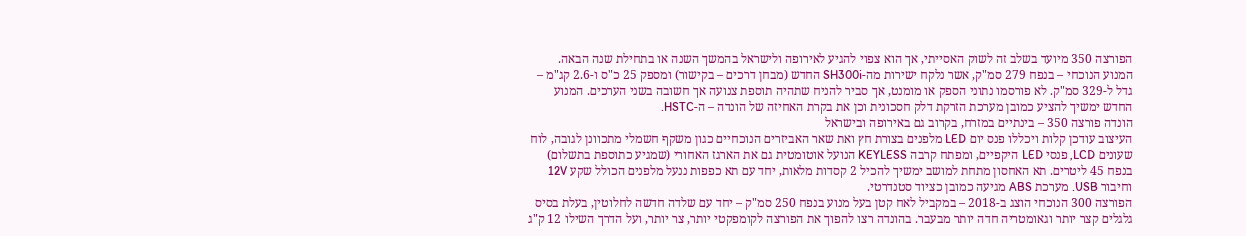הפורצה 350 מיועד בשלב זה לשוק האסייתי, אך הוא צפוי להגיע לאירופה ולישראל בהמשך השנה או בתחילת שנה הבאה. המנוע הנוכחי – בנפח 279 סמ"ק, אשר נלקח ישירות מה-SH300i החדש (מבחן דרכים – בקישור) ומספק 25 כ"ס ו-2.6 קג"מ – גדל ל-329 סמ"ק. לא פורסמו נתוני הספק או מומנט, אך סביר להניח שתהיה תוספת צנועה אך חשובה בשני הערכים. המנוע החדש ימשיך להציע כמובן מערכת הזרקת דלק חסכונית וכן את בקרת האחיזה של הונדה – ה-HSTC.
הונדה פורצה 350 – בינתיים במזרח, בקרוב גם באירופה ובישראל
העיצוב עודכן קלות ויכללו פנס יום LED מלפנים בצורת חץ ואת שאר האביזרים הנוכחיים כגון משקף חשמלי מתכוונן לגובה, לוח שעונים LCD, פנסי LED היקפיים, ומפתח קרבה KEYLESS הנועל אוטומטית גם את הארגז האחורי (שמגיע כתוספת בתשלום) בנפח 45 ליטרים. תא האחסון מתחת למושב ימשיך להכיל 2 קסדות מלאות, יחד עם תא כפפות ננעל מלפנים הכולל שקע 12V וחיבור USB. מערכת ABS מגיעה כמובן כציוד סטנדרטי.
הפורצה 300 הנוכחי הוצג ב-2018 – במקביל לאח קטן בעל מנוע בנפח 250 סמ"ק – יחד עם שלדה חדשה לחלוטין, בעלת בסיס גלגלים קצר יותר וגאומטריה חדה יותר מבעבר. בהונדה רצו להפוך את הפורצה לקומפקטי יותר, צר יותר, ועל הדרך השילו 12 ק"ג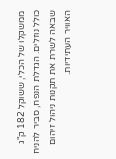ממשקלו של הכלי, ששוקל 182 ק"ג כולל נוזלים. הגדלת הנפח, סביר להניח שבאה לשרת את תקנות ניהול זיהום האוויר העתידיות.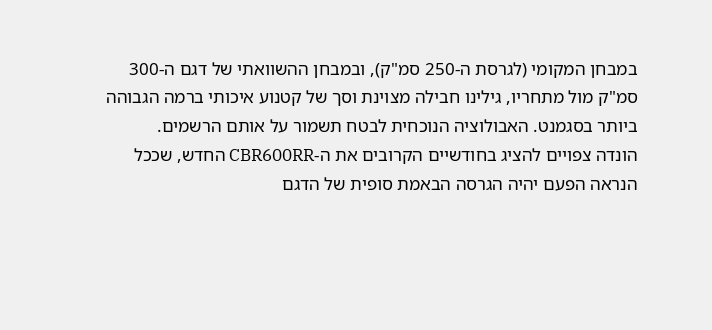במבחן המקומי (לגרסת ה-250 סמ"ק), ובמבחן ההשוואתי של דגם ה-300 סמ"ק מול מתחריו, גילינו חבילה מצוינת וסך של קטנוע איכותי ברמה הגבוהה ביותר בסגמנט. האבולוציה הנוכחית לבטח תשמור על אותם הרשמים.
הונדה צפויים להציג בחודשיים הקרובים את ה-CBR600RR החדש, שככל הנראה הפעם יהיה הגרסה הבאמת סופית של הדגם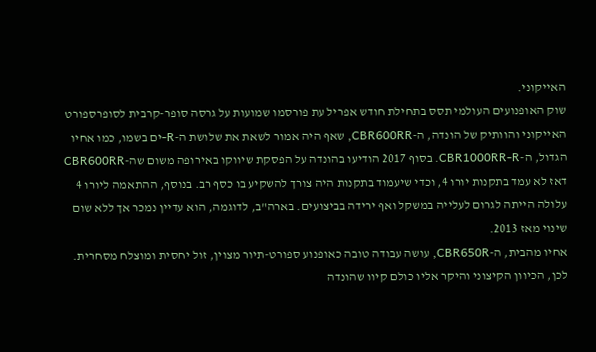האייקוני.
שוק האופנועים העולמי תסס בתחילת חודש אפריל עת פורסמו שמועות על גרסה סופר-קרבית לסופרספורט האייקוני והוותיק של הונדה, ה-CBR600RR, שאף היה אמור לשאת את שלושת ה-R-ים בשמו, כמו אחיו הגדול, ה-CBR1000RR-R. בסוף 2017 הודיעו בהונדה על הפסקת שיווקו באירופה משום שה-CBR600RR דאז לא עמד בתקנות יורו 4, וכדי שיעמוד בתקנות היה צורך להשקיע בו כסף רב. בנוסף, ההתאמה ליורו 4 עלולה הייתה לגרום לעלייה במשקל ואף ירידה בביצועים. בארה"ב, לדוגמה, הוא עדיין נמכר אך ללא שום שינוי מאז 2013.
אחיו מהבית, ה-CBR650R, עושה עבודה טובה כאופנוע ספורט-תיור מצוין, זול יחסית ומוצלח מסחרית. לכן, הכיוון הקיצוני והיקר אליו כולם קיוו שהונדה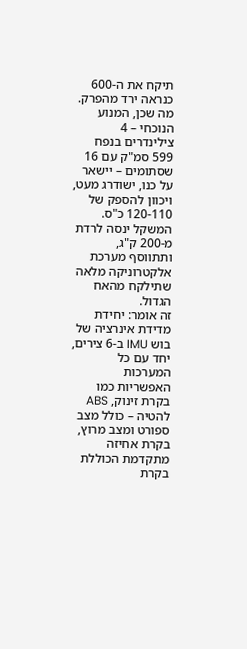תיקח את ה-600 כנראה ירד מהפרק. מה שכן, המנוע הנוכחי – 4 צילינדרים בנפח 599 סמ"ק עם 16 שסתומים – יישאר על כנו, ישודרג מעט, ויכוון להספק של 120-110 כ"ס. המשקל ינסה לרדת מ-200 ק"ג, ותתווסף מערכת אלקטרוניקה מלאה שתילקח מהאח הגדול.
זה אומר: יחידת מדידת אינרציה של בוש IMU ב-6 צירים, יחד עם כל המערכות האפשריות כמו בקרת זינוק, ABS להטיה – כולל מצב ספורט ומצב מרוץ, בקרת אחיזה מתקדמת הכוללת בקרת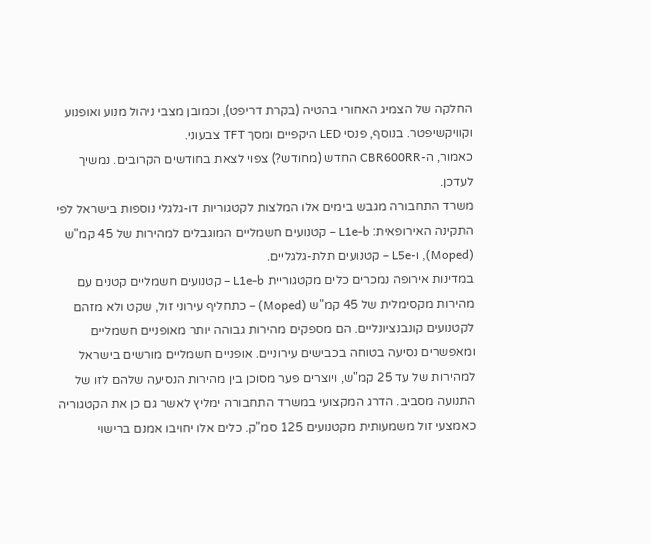החלקה של הצמיג האחורי בהטיה (בקרת דריפט), וכמובן מצבי ניהול מנוע ואופנוע וקוויקשיפטר. בנוסף, פנסי LED היקפיים ומסך TFT צבעוני.
כאמור, ה-CBR600RR החדש (מחודש?) צפוי לצאת בחודשים הקרובים. נמשיך לעדכן.
משרד התחבורה מגבש בימים אלו המלצות לקטגוריות דו-גלגלי נוספות בישראל לפי התקינה האירופאית: L1e-b – קטנועים חשמליים המוגבלים למהירות של 45 קמ"ש (Moped), ו-L5e – קטנועים תלת-גלגליים.
במדינות אירופה נמכרים כלים מקטגוריית L1e-b – קטנועים חשמליים קטנים עם מהירות מקסימלית של 45 קמ"ש (Moped) – כתחליף עירוני זול, שקט ולא מזהם לקטנועים קונבנציונליים. הם מספקים מהירות גבוהה יותר מאופניים חשמליים ומאפשרים נסיעה בטוחה בכבישים עירוניים. אופניים חשמליים מורשים בישראל למהירות של עד 25 קמ"ש, ויוצרים פער מסוכן בין מהירות הנסיעה שלהם לזו של התנועה מסביב. הדרג המקצועי במשרד התחבורה ימליץ לאשר גם כן את הקטגוריה כאמצעי זול משמעותית מקטנועים 125 סמ"ק. כלים אלו יחויבו אמנם ברישוי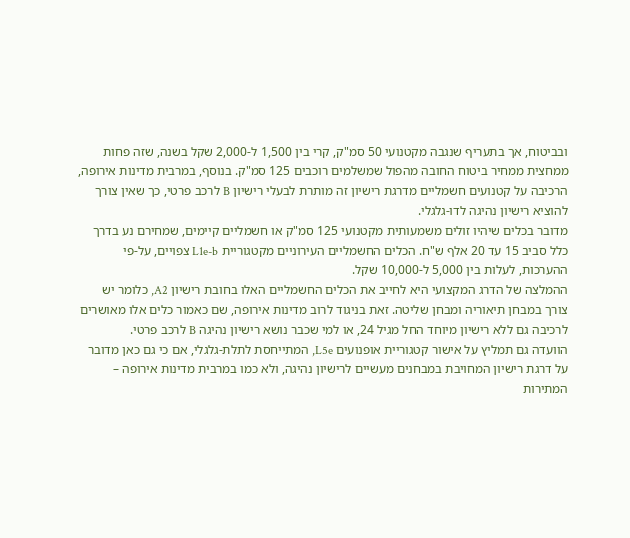ובביטוח, אך בתעריף שנגבה מקטנועי 50 סמ"ק, קרי בין 1,500 ל-2,000 שקל בשנה, שזה פחות ממחצית ממחיר ביטוח החובה מהפול שמשלמים רוכבים 125 סמ"ק. בנוסף, במרבית מדינות אירופה, הרכיבה על קטנועים חשמליים מדרגת רישיון זה מותרת לבעלי רישיון B לרכב פרטי, כך שאין צורך להוציא רישיון נהיגה לדו-גלגלי.
מדובר בכלים שיהיו זולים משמעותית מקטנועי 125 סמ"ק או חשמליים קיימים, שמחירם נע בדרך כלל סביב 15 עד 20 אלף ש"ח. הכלים החשמליים העירוניים מקטגוריית L1e-b צפויים, על-פי ההערכות, לעלות בין 5,000 ל-10,000 שקל.
ההמלצה של הדרג המקצועי היא לחייב את הכלים החשמליים האלו בחובת רישיון A2, כלומר יש צורך במבחן תיאוריה ומבחן שליטה. זאת בניגוד לרוב מדינות אירופה, שם כאמור כלים אלו מאושרים לרכיבה גם ללא רישיון מיוחד החל מגיל 24, או למי שכבר נושא רישיון נהיגה B לרכב פרטי.
הוועדה גם תמליץ על אישור קטגוריית אופנועים L5e, המתייחסת לתלת-גלגלי, אם כי גם כאן מדובר על דרגת רישיון המחויבת במבחנים מעשיים לרישיון נהיגה, ולא כמו במרבית מדינות אירופה – המתירות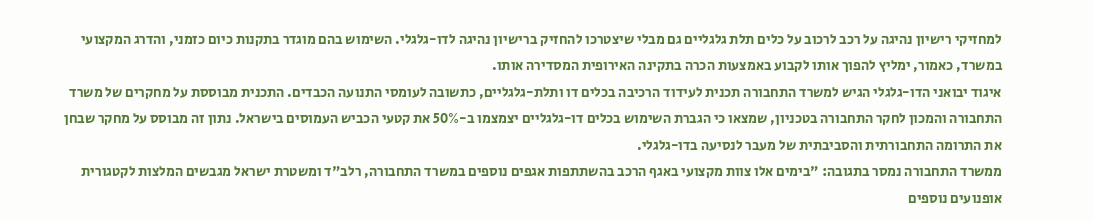למחזיקי רישיון נהיגה על רכב לרכוב על כלים תלת גלגליים גם מבלי שיצטרכו להחזיק ברישיון נהיגה לדו-גלגלי. השימוש בהם מוגדר בתקנות כיום כזמני, והדרג המקצועי במשרד, כאמור, ימליץ להפוך אותו לקבוע באמצעות הכרה בתקינה האירופית המסדירה אותו.
איגוד יבואני הדו-גלגלי הגיש למשרד התחבורה תכנית לעידוד הרכיבה בכלים דו ותלת-גלגליים, כתשובה לעומסי התנועה הכבדים. התכנית מבוססת על מחקרים של משרד התחבורה והמכון לחקר התחבורה בטכניון, שמצאו כי הגברת השימוש בכלים דו-גלגליים יצמצמו ב-50% את קטעי הכביש העמוסים בישראל. נתון זה מבוסס על מחקר שבחן את התרומה התחבורתית והסביבתית של מעבר לנסיעה בדו-גלגלי.
ממשרד התחבורה נמסר בתגובה: "בימים אלו צוות מקצועי באגף הרכב בהשתתפות אגפים נוספים במשרד התחבורה, רלב"ד ומשטרת ישראל מגבשים המלצות לקטגורית אופנועים נוספים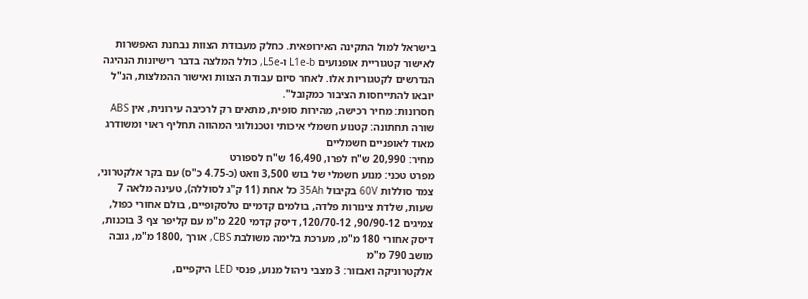בישראל למול התקינה האירופאית. כחלק מעבודת הצוות נבחנת האפשרות לאישור קטגוריית אופנועים L1e-b ו-L5e, כולל המלצה בדבר רישיונות הנהיגה הנדרשים לקטגוריות אלו. לאחר סיום עבודת הצוות ואישור ההמלצות, הנ"ל יובאו להתייחסות הציבור כמקובל".
חסרונות: מחיר רכישה, מהירות סופית, מתאים רק לרכיבה עירונית, אין ABS
שורה תחתונה: קטנוע חשמלי איכותי וטכנולוגי המהווה תחליף ראוי ומשודרג מאוד לאופניים חשמליים
מחיר: 20,990 ש"ח לפרו, 16,490 ש"ח לספורט
מפרט טכני: מנוע חשמלי של בוש 3,500 וואט (כ-4.75 כ"ס) עם בקר אלקטרוני, צמד סוללות 60V בקיבול 35Ah כל אחת (11 ק"ג לסוללה), טעינה מלאה 7 שעות, שלדת צינורות פלדה, בולמים קדמיים טלסקופיים, בולם אחורי כפול, צמיגים 90/90-12, 120/70-12, דיסק קדמי 220 מ"מ עם קליפר צף 3 בוכנות, דיסק אחורי 180 מ"מ, מערכת בלימה משולבת CBS, אורך ,1800 מ"מ, גובה מושב 790 מ"מ
אלקטרוניקה ואבזור: 3 מצבי ניהול מנוע, פנסי LED היקפיים,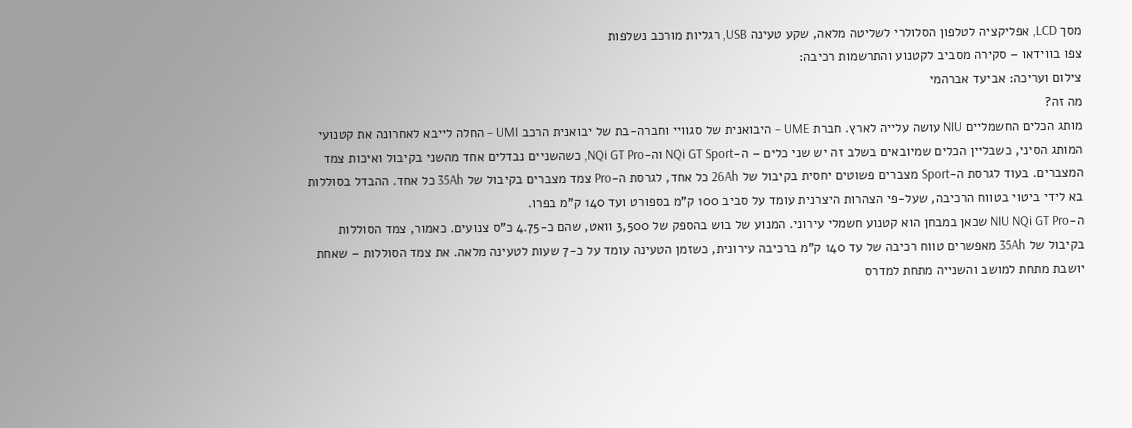מסך LCD, אפליקציה לטלפון הסלולרי לשליטה מלאה, שקע טעינה USB, רגליות מורכב נשלפות
צפו בווידאו – סקירה מסביב לקטנוע והתרשמות רכיבה:
צילום ועריכה: אביעד אברהמי
מה זה?
מותג הכלים החשמליים NIU עושה עלייה לארץ. חברת UME – היבואנית של סגוויי וחברה-בת של יבואנית הרכב UMI – החלה לייבא לאחרונה את קטנועי המותג הסיני, כשבליין הכלים שמיובאים בשלב זה יש שני כלים – ה-NQi GT Sport וה-NQi GT Pro, כשהשניים נבדלים אחד מהשני בקיבול ואיכות צמד המצברים. בעוד לגרסת ה-Sport מצברים פשוטים יחסית בקיבול של 26Ah כל אחד, לגרסת ה-Pro צמד מצברים בקיבול של 35Ah כל אחד. ההבדל בסוללות בא לידי ביטוי בטווח הרכיבה, שעל-פי הצהרות היצרנית עומד על סביב 100 ק"מ בספורט ועד 140 ק"מ בפרו.
ה-NIU NQi GT Pro שכאן במבחן הוא קטנוע חשמלי עירוני. המנוע של בוש בהספק של 3,500 וואט, שהם כ-4.75 כ"ס צנועים. כאמור, צמד הסוללות בקיבול של 35Ah מאפשרים טווח רכיבה של עד 140 ק"מ ברכיבה עירונית, כשזמן הטעינה עומד על כ-7 שעות לטעינה מלאה. את צמד הסוללות – שאחת יושבת מתחת למושב והשנייה מתחת למדרס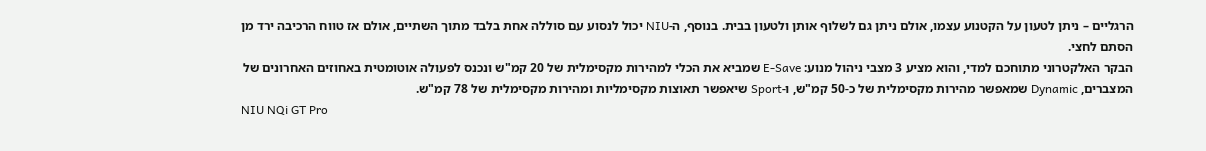הרגליים – ניתן לטעון על הקטנוע עצמו, אולם ניתן גם לשלוף אותן ולטעון בבית. בנוסף, ה-NIU יכול לנסוע עם סוללה אחת בלבד מתוך השתיים, אולם אז טווח הרכיבה ירד מן הסתם לחצי.
הבקר האלקטרוני מתוחכם למדי, והוא מציע 3 מצבי ניהול מנוע: E-Save שמביא את הכלי למהירות מקסימלית של 20 קמ"ש ונכנס לפעולה אוטומטית באחוזים האחרונים של המצברים, Dynamic שמאפשר מהירות מקסימלית של כ-50 קמ"ש, ו-Sport שיאפשר תאוצות מקסימליות ומהירות מקסימלית של 78 קמ"ש.
NIU NQi GT Pro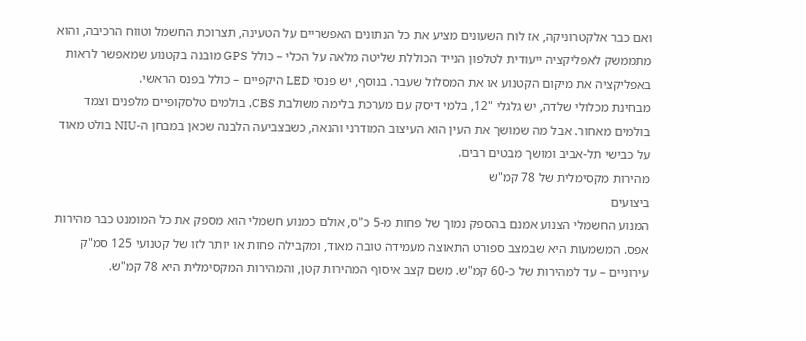ואם כבר אלקטרוניקה, אז לוח השעונים מציע את כל הנתונים האפשריים על הטעינה, תצרוכת החשמל וטווח הרכיבה, והוא מתממשק לאפליקציה ייעודית לטלפון הנייד הכוללת שליטה מלאה על הכלי – כולל GPS מובנה בקטנוע שמאפשר לראות באפליקציה את מיקום הקטנוע או את המסלול שעבר. בנוסף, יש פנסי LED היקפיים – כולל בפנס הראשי.
מבחינת מכלולי שלדה, יש גלגלי "12, בלמי דיסק עם מערכת בלימה משולבת CBS, בולמים טלסקופיים מלפנים וצמד בולמים מאחור. אבל מה שמושך את העין הוא העיצוב המודרני והנאה, כשבצביעה הלבנה שכאן במבחן ה-NIU בולט מאוד על כבישי תל-אביב ומושך מבטים רבים.
מהירות מקסימלית של 78 קמ"ש
ביצועים
המנוע החשמלי הצנוע אמנם בהספק נמוך של פחות מ-5 כ"ס, אולם כמנוע חשמלי הוא מספק את כל המומנט כבר מהירות אפס. המשמעות היא שבמצב ספורט התאוצה מעמידה טובה מאוד, ומקבילה פחות או יותר לזו של קטנועי 125 סמ"ק עירוניים – עד למהירות של כ-60 קמ"ש. משם קצב איסוף המהירות קטן, והמהירות המקסימלית היא 78 קמ"ש.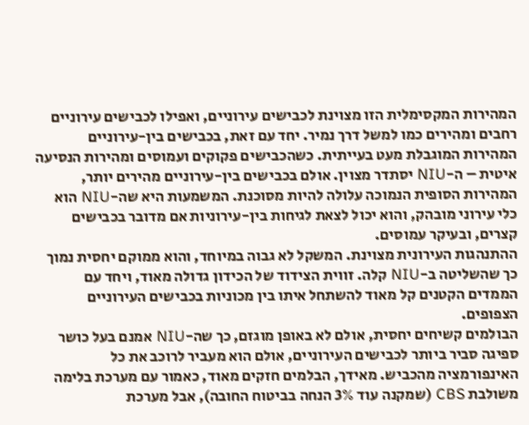המהירות המקסימלית הזו מצוינת לכבישים עירוניים, ואפילו לכבישים עירוניים רחבים ומהירים כמו למשל דרך נמיר. יחד עם זאת, בכבישים בין-עירוניים המהירות המוגבלת מעט בעייתית. כשהכבישים פקוקים ועמוסים ומהירות הנסיעה איטית – ה-NIU יסתדר מצוין. אולם בכבישים בין-עירוניים מהירים יותר, המהירות הסופית הנמוכה עלולה להיות מסוכנת. המשמעות היא שה-NIU הוא כלי עירוני מובהק, והוא יכול לצאת לגיחות בין-עירוניות אם מדובר בכבישים קצרים, ובעיקר עמוסים.
ההתנהגות העירונית מצוינת. המשקל לא גבוה במיוחד, והוא ממוקם יחסית נמוך כך שהשליטה ב-NIU קלה. זווית הצידוד של הכידון גדולה מאוד, ויחד עם הממדים הקטנים קל מאוד להשתחל איתו בין מכוניות בכבישים העירוניים הצפופים.
הבולמים קשיחים יחסית, אולם לא באופן מוגזם, כך שה-NIU אמנם בעל כושר ספיגה סביר ביותר לכבישים העירוניים, אולם הוא מעביר לרוכב את כל האינפורמציה מהכביש. מאידך, הבלמים חזקים מאוד, כאמור עם מערכת בלימה משולבת CBS (שמקנה עוד 3% הנחה בביטוח החובה), אבל מערכת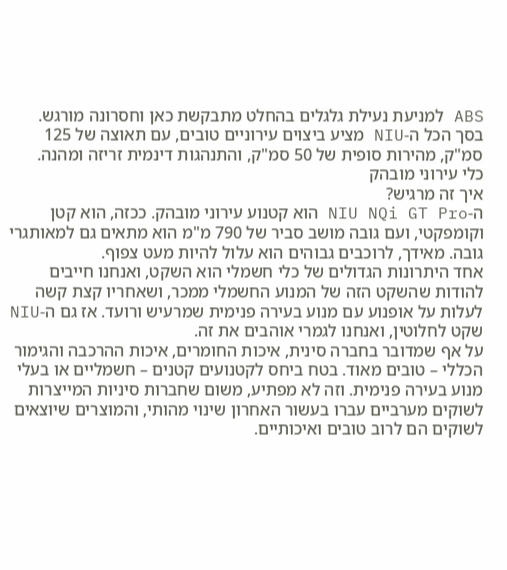ABS למניעת נעילת גלגלים בהחלט מתבקשת כאן וחסרונה מורגש.
בסך הכל ה-NIU מציע ביצוים עירוניים טובים, עם תאוצה של 125 סמ"ק, מהירות סופית של 50 סמ"ק, והתנהגות דינמית זריזה ומהנה.
כלי עירוני מובהק
איך זה מרגיש?
ה-NIU NQi GT Pro הוא קטנוע עירוני מובהק. ככזה, הוא קטן וקומפקטי, ועם גובה מושב סביר של 790 מ"מ הוא מתאים גם למאותגרי גובה. מאידך, לרוכבים גבוהים הוא עלול להיות מעט צפוף.
אחד היתרונות הגדולים של כלי חשמלי הוא השקט, ואנחנו חייבים להודות שהשקט הזה של המנוע החשמלי ממכר, ושאחריו קצת קשה לעלות על אופנוע עם מנוע בעירה פנימית שמרעיש ורועד. אז גם ה-NIU שקט לחלוטין, ואנחנו לגמרי אוהבים את זה.
על אף שמדובר בחברה סינית, איכות החומרים, איכות ההרכבה והגימור הכללי – טובים מאוד. בטח ביחס לקטנועים קטנים – חשמליים או בעלי מנוע בעירה פנימית. וזה לא מפתיע, משום שחברות סיניות המייצרות לשוקים מערביים עברו בעשור האחרון שינוי מהותי, והמוצרים שיוצאים לשוקים הם לרוב טובים ואיכותיים.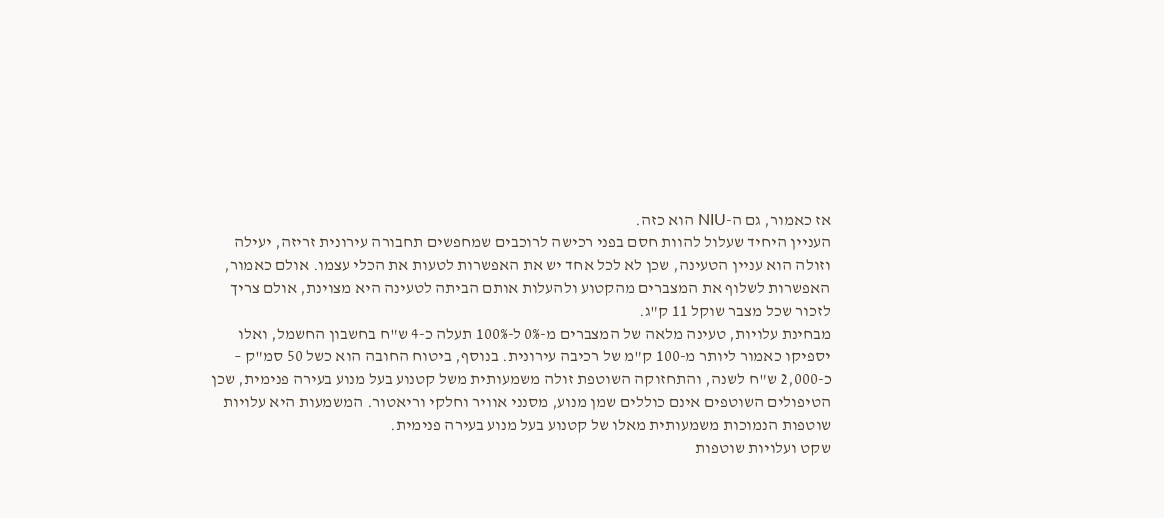אז כאמור, גם ה-NIU הוא כזה.
העניין היחיד שעלול להוות חסם בפני רכישה לרוכבים שמחפשים תחבורה עירונית זריזה, יעילה וזולה הוא עניין הטעינה, שכן לא לכל אחד יש את האפשרות לטעות את הכלי עצמו. אולם כאמור, האפשרות לשלוף את המצברים מהקטוע ולהעלות אותם הביתה לטעינה היא מצוינת, אולם צריך לזכור שכל מצבר שוקל 11 ק"ג.
מבחינת עלויות, טעינה מלאה של המצברים מ-0% ל-100% תעלה כ-4 ש"ח בחשבון החשמל, ואלו יספיקו כאמור ליותר מ-100 ק"מ של רכיבה עירונית. בנוסף, ביטוח החובה הוא כשל 50 סמ"ק – כ-2,000 ש"ח לשנה, והתחזוקה השוטפת זולה משמעותית משל קטנוע בעל מנוע בעירה פנימית, שכן הטיפולים השוטפים אינם כוללים שמן מנוע, מסנני אוויר וחלקי וריאטור. המשמעות היא עלויות שוטפות הנמוכות משמעותית מאלו של קטנוע בעל מנוע בעירה פנימית.
שקט ועלויות שוטפות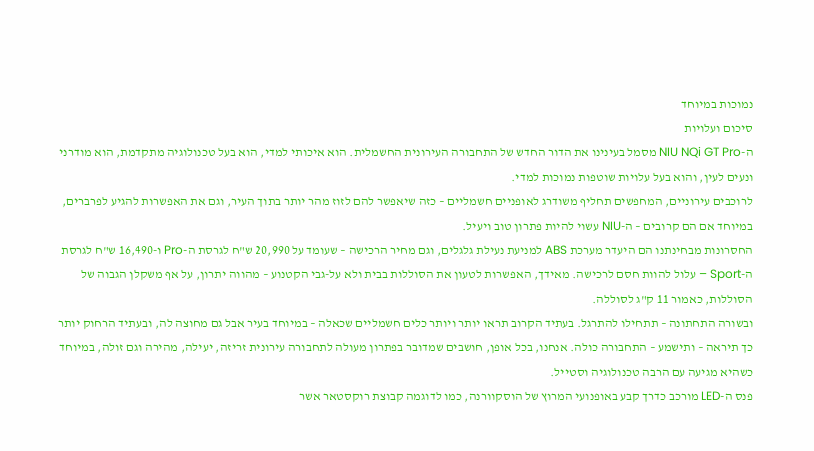נמוכות במיוחד
סיכום ועלויות
ה-NIU NQi GT Pro מסמל בעינינו את הדור החדש של התחבורה העירונית החשמלית. הוא איכותי למדי, הוא בעל טכנולוגיה מתקדמת, הוא מודרני ונעים לעין, והוא בעל עלויות שוטפות נמוכות למדי.
לרוכבים עירוניים, המחפשים תחליף משודרג לאופניים חשמליים – כזה שיאפשר להם לזוז מהר יותר בתוך העיר, וגם את האפשרות להגיע לפרברים, במיוחד אם הם קרובים – ה-NIU עשוי להיות פתרון טוב ויעיל.
החסרונות מבחינתנו הם היעדר מערכת ABS למניעת נעילת גלגלים, וגם מחיר הרכישה – שעומד על 20,990 ש"ח לגרסת ה-Pro ו-16,490 ש"ח לגרסת ה-Sport – עלול להוות חסם לרכישה. מאידך, האפשרות לטעון את הסוללות בבית ולא על-גבי הקטנוע – מהווה יתרון, על אף משקלן הגבוה של הסוללות, כאמור 11 ק"ג לסוללה.
ובשורה התחתונה – תתחילו להתרגל. בעתיד הקרוב תראו יותר ויותר כלים חשמליים שכאלה – במיוחד בעיר אבל גם מחוצה לה, ובעתיד הרחוק יותר כך תיראה – ותישמע – התחבורה כולה. אנחנו, בכל אופן, חושבים שמדובר בפתרון מעולה לתחבורה עירונית זריזה, יעילה, מהירה וגם זולה, במיוחד כשהיא מגיעה עם הרבה טכנולוגיה וסטייל.
פנס ה-LED מורכב כדרך קבע באופנועי המרוץ של הוסקוורנה, כמו לדוגמה קבוצת רוקסטאר אשר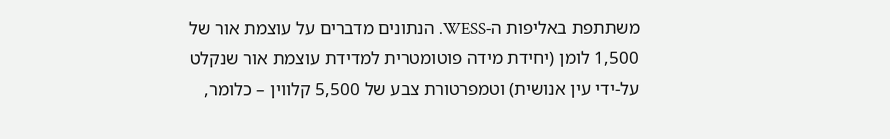משתתפת באליפות ה-WESS. הנתונים מדברים על עוצמת אור של 1,500 לומן (יחידת מידה פוטומטרית למדידת עוצמת אור שנקלט על-ידי עין אנושית) וטמפרטורת צבע של 5,500 קלווין – כלומר,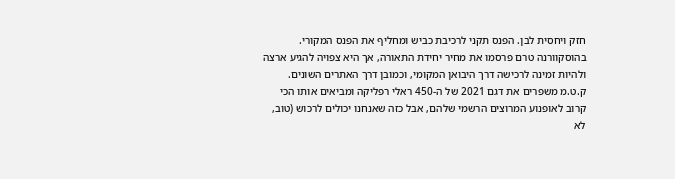חזק ויחסית לבן. הפנס תקני לרכיבת כביש ומחליף את הפנס המקורי.
בהוסקוורנה טרם פרסמו את מחיר יחידת התאורה, אך היא צפויה להגיע ארצה ולהיות זמינה לרכישה דרך היבואן המקומי, וכמובן דרך האתרים השונים.
ק.ט.מ משפרים את דגם 2021 של ה-450 ראלי רפליקה ומביאים אותו הכי קרוב לאופנוע המרוצים הרשמי שלהם, אבל כזה שאנחנו יכולים לרכוש (טוב, לא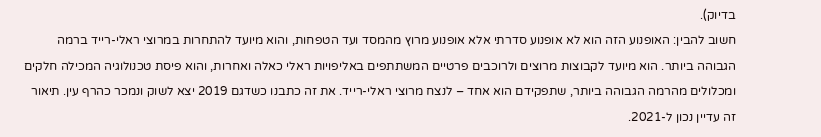בדיוק).
חשוב להבין: האופנוע הזה הוא לא אופנוע סדרתי אלא אופנוע מרוץ מהמסד ועד הטפחות, והוא מיועד להתחרות במרוצי ראלי-רייד ברמה הגבוהה ביותר. הוא מיועד לקבוצות מרוצים ולרוכבים פרטיים המשתתפים באליפויות ראלי כאלה ואחרות, והוא פיסת טכנולוגיה המכילה חלקים ומכלולים מהרמה הגבוהה ביותר, שתפקידם הוא אחד – לנצח מרוצי ראלי-רייד. את זה כתבנו כשדגם 2019 יצא לשוק ונמכר כהרף עין. תיאור זה עדיין נכון ל-2021.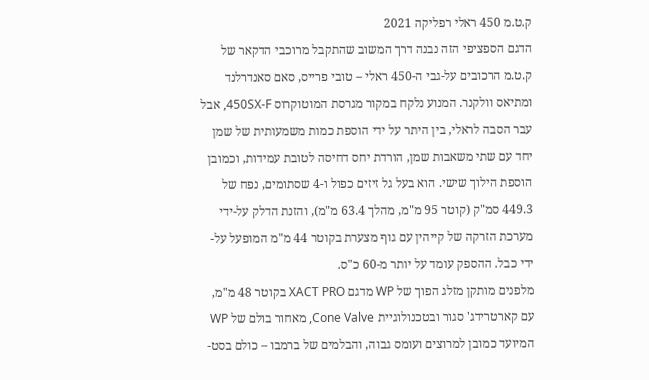ק.ט.מ 450 ראלי רפליקה 2021
הדגם הספציפי הזה נבנה דרך המשוב שהתקבל מרוכבי הדקאר של ק.ט.מ הרכובים על-גבי ה-450 ראלי – טובי פרייס, סאם סאנדרלנד ומתיאס וולקנר. המנוע נלקח במקור מגרסת המוטוקרוס 450SX-F, אבל עבר הסבה לראלי, בין היתר על ידי הוספת כמות משמעותית של שמן יחד עם שתי משאבות שמן, הורדת יחס דחיסה לטובת עמידות, וכמובן הוספת הילוך שישי. הוא בעל גל זיזים כפול ו-4 שסתומים, נפח של 449.3 סמ"ק (קוטר 95 מ"מ, מהלך 63.4 מ"מ), והזנת הדלק על-ידי מערכת הזרקה של קייהין עם גוף מצערת בקוטר 44 מ"מ המופעל על-ידי כבל. ההספק עומד על יותר מ-60 כ"ס.
מלפנים מותקן מזלג הפוך של WP מדגם XACT PRO בקוטר 48 מ"מ, עם קארטרידג' סגור ובטכנולוגיית Cone Valve, מאחור בולם של WP המיועד כמובן למרוצים ועומס גבוה, והבלמים של ברמבו – כולם בסט-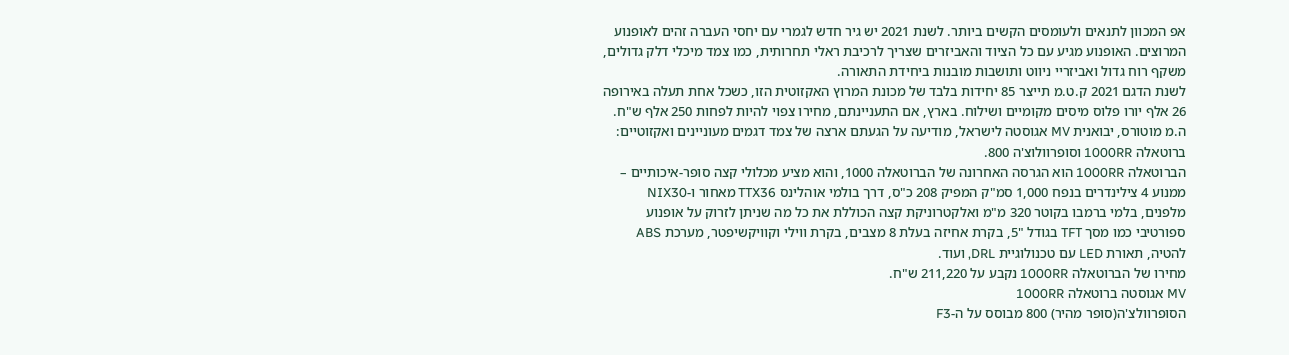אפ המכוון לתנאים ולעומסים הקשים ביותר. לשנת 2021 יש גיר חדש לגמרי עם יחסי העברה זהים לאופנוע המרוצים. האופנוע מגיע עם כל הציוד והאביזרים שצריך לרכיבת ראלי תחרותית, כמו צמד מיכלי דלק גדולים, משקף רוח גדול ואביזריי ניווט ותושבות מובנות ביחידת התאורה.
לשנת הדגם 2021 ק.ט.מ תייצר 85 יחידות בלבד של מכונת המרוץ האקזוטית הזו, כשכל אחת תעלה באירופה 26 אלף יורו פלוס מיסים מקומיים ושילוח. בארץ, אם התעניינתם, מחירו צפוי להיות לפחות 250 אלף ש"ח.
ה.מ מוטורס, יבואנית MV אגוסטה לישראל, מודיעה על הגעתם ארצה של צמד דגמים מעוניינים ואקזוטיים: ברוטאלה 1000RR וסופרוולוצ'ה 800.
הברוטאלה 1000RR הוא הגרסה האחרונה של הברוטאלה 1000, והוא מציע מכלולי קצה סופר-איכותיים – ממנוע 4 צילינדרים בנפח 1,000 סמ"ק המפיק 208 כ"ס, דרך בולמי אוהלינס TTX36 מאחור ו-NIX30 מלפנים, בלמי ברמבו בקוטר 320 מ"מ ואלקטרוניקת קצה הכוללת את כל מה שניתן לזרוק על אופנוע ספורטיבי כמו מסך TFT בגודל "5, בקרת אחיזה בעלת 8 מצבים, בקרת ווילי וקוויקשיפטר, מערכת ABS להטיה, תאורת LED עם טכנולוגיית DRL, ועוד.
מחירו של הברוטאלה 1000RR נקבע על 211,220 ש"ח.
MV אגוסטה ברוטאלה 1000RR
הסופרוולצ'ה(סופר מהיר) 800 מבוסס על ה-F3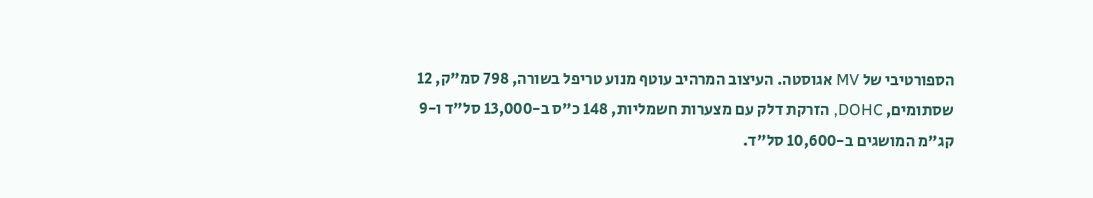הספורטיבי של MV אגוסטה. העיצוב המרהיב עוטף מנוע טריפל בשורה, 798 סמ"ק, 12 שסתומים, DOHC, הזרקת דלק עם מצערות חשמליות, 148 כ"ס ב-13,000 סל"ד ו-9 קג"מ המושגים ב-10,600 סל"ד.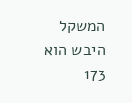המשקל היבש הוא 173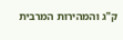ק"ג והמהירות המרבית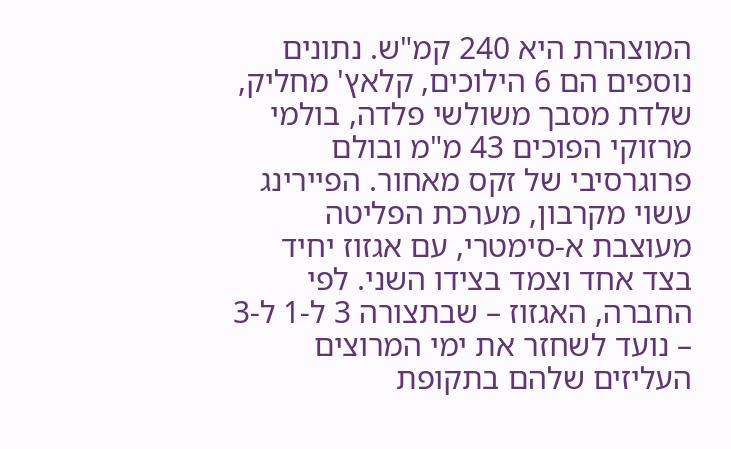המוצהרת היא 240 קמ"ש. נתונים נוספים הם 6 הילוכים, קלאץ' מחליק, שלדת מסבך משולשי פלדה, בולמי מרזוקי הפוכים 43 מ"מ ובולם פרוגרסיבי של זקס מאחור. הפיירינג עשוי מקרבון, מערכת הפליטה מעוצבת א-סימטרי, עם אגזוז יחיד בצד אחד וצמד בצידו השני. לפי החברה, האגזוז – שבתצורה 3 ל-1 ל-3 – נועד לשחזר את ימי המרוצים העליזים שלהם בתקופת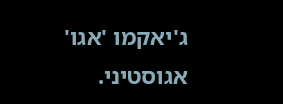ג'יאקמו 'אגו' אגוסטיני.